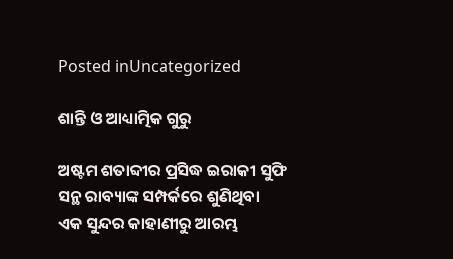Posted inUncategorized

ଶାନ୍ତି ଓ ଆଧ୍ୟାତ୍ମିକ ଗୁରୁ

ଅଷ୍ଟମ ଶତାବ୍ଦୀର ପ୍ରସିଦ୍ଧ ଇରାକୀ ସୁଫି ସନ୍ଥ ରାବ୍ୟାଙ୍କ ସମ୍ପର୍କରେ ଶୁଣିଥିବା ଏକ ସୁନ୍ଦର କାହାଣୀରୁ ଆରମ୍ଭ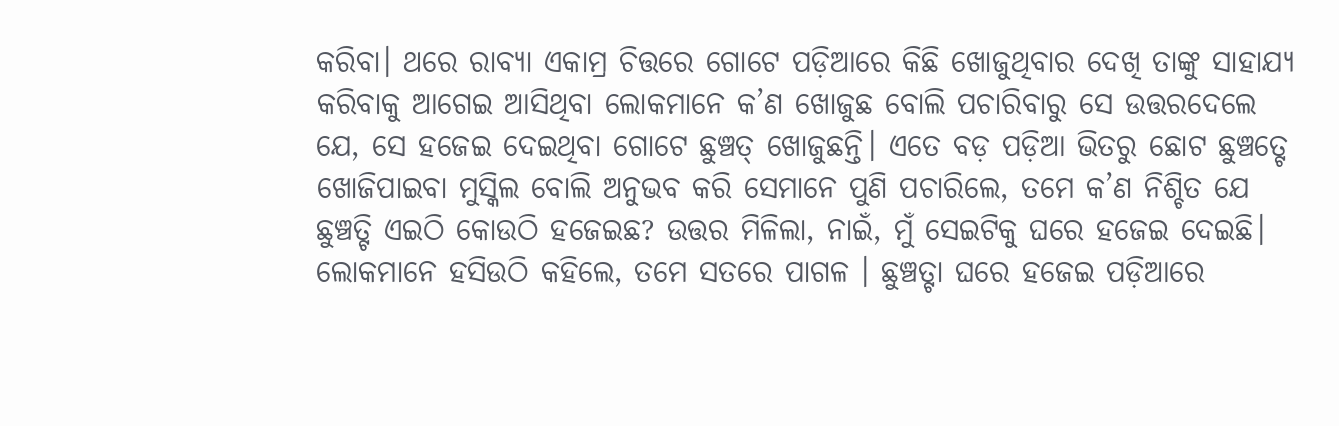କରିବା। ଥରେ ରାବ୍ୟା ଏକାମ୍ର ଚିତ୍ତରେ ଗୋଟେ ପଡ଼ିଆରେ କିଛି ଖୋଜୁଥିବାର ଦେଖି ତାଙ୍କୁ ସାହାଯ୍ୟ କରିବାକୁ ଆଗେଇ ଆସିଥିବା ଲୋକମାନେ କ’ଣ ଖୋଜୁଛ ବୋଲି ପଚାରିବାରୁ ସେ ଉତ୍ତରଦେଲେ ଯେ, ସେ ହଜେଇ ଦେଇଥିବା ଗୋଟେ ଛୁଞ୍ଚତ୍ ଖୋଜୁଛନ୍ତି। ଏତେ ବଡ଼ ପଡ଼ିଆ ଭିତରୁ ଛୋଟ ଛୁଞ୍ଚତ୍ଟେ ଖୋଜିପାଇବା ମୁସ୍କିଲ ବୋଲି ଅନୁଭବ କରି ସେମାନେ ପୁଣି ପଚାରିଲେ, ତମେ କ’ଣ ନିଶ୍ଚିତ ଯେ ଛୁଞ୍ଚତ୍ଟି ଏଇଠି କୋଉଠି ହଜେଇଛ? ଉତ୍ତର ମିଳିଲା, ନାଇଁ, ମୁଁ ସେଇଟିକୁ ଘରେ ହଜେଇ ଦେଇଛି। ଲୋକମାନେ ହସିଉଠି କହିଲେ, ତମେ ସତରେ ପାଗଳ । ଛୁଞ୍ଚତ୍ଟା ଘରେ ହଜେଇ ପଡ଼ିଆରେ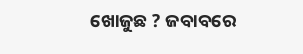ଖୋଜୁଛ ? ଜବାବରେ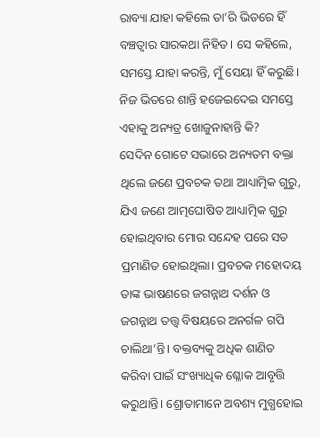ରାବ୍ୟା ଯାହା କହିଲେ ତା’ରି ଭିତରେ ହିଁ ବଞ୍ଚତ୍ବାର ସାରକଥା ନିହିତ। ସେ କହିଲେ, ସମସ୍ତେ ଯାହା କରନ୍ତି, ମୁଁ ସେୟା ହିଁ କରୁଛି। ନିଜ ଭିତରେ ଶାନ୍ତି ହଜେଇଦେଇ ସମସ୍ତେ ଏହାକୁ ଅନ୍ୟତ୍ର ଖୋଜୁନାହାନ୍ତି କି?
ସେଦିନ ଗୋଟେ ସଭାରେ ଅନ୍ୟତମ ବକ୍ତା ଥିଲେ ଜଣେ ପ୍ରବଚକ ତଥା ଆଧ୍ୟାତ୍ମିକ ଗୁରୁ, ଯିଏ ଜଣେ ଆତ୍ମଘୋଷିତ ଆଧ୍ୟାତ୍ମିକ ଗୁରୁ ହୋଇଥିବାର ମୋର ସନ୍ଦେହ ପରେ ସତ ପ୍ରମାଣିତ ହୋଇଥିଲା। ପ୍ରବଚକ ମହୋଦୟ ତାଙ୍କ ଭାଷଣରେ ଜଗନ୍ନାଥ ଦର୍ଶନ ଓ ଜଗନ୍ନାଥ ତତ୍ତ୍ୱ ବିଷୟରେ ଅନର୍ଗଳ ଗପି ଚାଲିଥା’ନ୍ତି। ବକ୍ତବ୍ୟକୁ ଅଧିକ ଶାଣିତ କରିବା ପାଇଁ ସଂଖ୍ୟାଧିକ ଶ୍ଳୋକ ଆବୃତ୍ତି କରୁଥାନ୍ତି। ଶ୍ରୋତାମାନେ ଅବଶ୍ୟ ମୁଗ୍ଧହୋଇ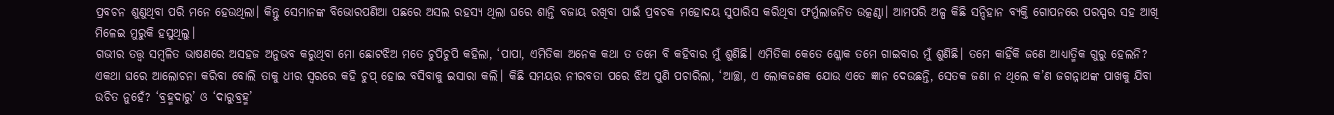ପ୍ରବଚନ ଶୁଣୁଥିବା ପରି ମନେ ହେଉଥିଲା। କିନ୍ତୁ ସେମାନଙ୍କ ବିଭୋରପଣିଆ ପଛରେ ଅସଲ ରହସ୍ୟ ଥିଲା ଘରେ ଶାନ୍ତି ବଜାୟ ରଖିବା ପାଇଁ ପ୍ରବଚକ ମହୋଦୟ ସୁପାରିସ କରିଥିବା ଫର୍ମୁଲାଜନିତ ଉତ୍କଣ୍ଠା। ଆମପରି ଅଳ୍ପ କିଛି ସନ୍ଦିହାନ ବ୍ୟକ୍ତି ଗୋପନରେ ପରସ୍ପର ସହ ଆଖି ମିଳେଇ ମୁରୁକି ହସୁଥିଲୁ।
ଗଭୀର ତତ୍ତ୍ୱ ସମ୍ବଳିତ ଭାଷଣରେ ଅସହଜ ଅନୁଭବ କରୁଥିବା ମୋ ଛୋଟଝିଅ ମତେ ଚୁପିଚୁପି କହିଲା, ‘ପାପା, ଏମିତିକା ଅନେକ କଥା ତ ତମେ ବି କହିବାର ମୁଁ ଶୁଣିଛି। ଏମିତିକା କେତେ ଶ୍ଳୋକ ତମେ ଗାଇବାର ମୁଁ ଶୁଣିଛି। ତମେ କାହିଁକି ଜଣେ ଆଧ୍ୟାତ୍ମିକ ଗୁରୁ ହେଲନି? ଏକଥା ଘରେ ଆଲୋଚନା କରିବା ବୋଲି ତାକୁ ଧୀର ସ୍ବରରେ କହି ଚୁପ୍‌ ହୋଇ ବସିବାକୁ ଇସାରା କଲି। କିଛି ସମୟର ନୀରବତା ପରେ ଝିଅ ପୁଣି ପଚାରିଲା, ‘ଆଚ୍ଛା, ଏ ଲୋକଜଣକ ଯୋଉ ଏତେ ଜ୍ଞାନ ଦେଉଛନ୍ତି, ସେତକ ଜଣା ନ ଥିଲେ କ’ଣ ଜଗନ୍ନାଥଙ୍କ ପାଖକୁ ଯିବା ଉଚିତ ନୁହେଁ? ‘ବ୍ରହ୍ମଦାରୁ’ ଓ ‘ଦାରୁବ୍ରହ୍ମ’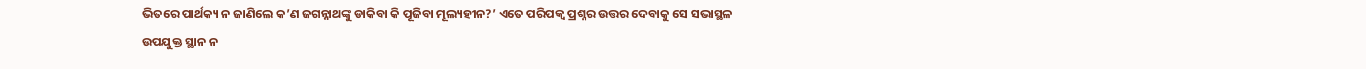ଭିତରେ ପାର୍ଥକ୍ୟ ନ ଜାଣିଲେ କ’ଣ ଜଗନ୍ନାଥଙ୍କୁ ଡାକିବା କି ପୂଜିବା ମୂଲ୍ୟହୀନ?’ ଏତେ ପରିପକ୍ୱ ପ୍ରଶ୍ନର ଉତ୍ତର ଦେବାକୁ ସେ ସଭାସ୍ଥଳ ଉପଯୁକ୍ତ ସ୍ଥାନ ନ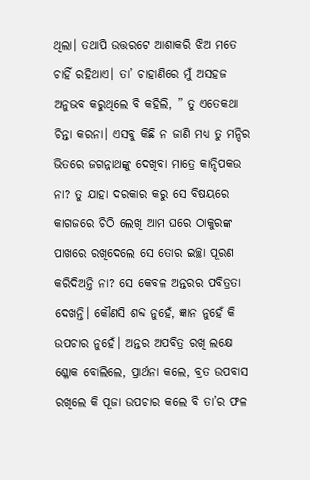ଥିଲା। ତଥାପି ଉତ୍ତରଟେ ଆଶାକରି ଝିଅ ମତେ ଚାହିଁ ରହିଥାଏ। ତା’ ଚାହାଣିରେ ମୁଁ ଅସହଜ ଅନୁଭବ କରୁଥିଲେ ବି କହିଲି, ” ତୁ ଏତେକଥା ଚିନ୍ତା କରନା। ଏସବୁ କିଛି ନ ଜାଣି ମଧ୍ୟ ତୁ ମନ୍ଦିର ଭିତରେ ଜଗନ୍ନାଥଙ୍କୁ ଦେଖିବା ମାତ୍ରେ କାନ୍ଦିପକଉ ନା? ତୁ ଯାହା ଦରକାର କରୁ ସେ ବିଷୟରେ କାଗଜରେ ଚିଠି ଲେଖି ଆମ ଘରେ ଠାକୁରଙ୍କ ପାଖରେ ରଖିଦେଲେ ସେ ତୋର ଇଚ୍ଛା ପୂରଣ କରିଦିଅନ୍ତି ନା? ସେ କେବଳ ଅନ୍ତରର ପବିତ୍ରତା ଦେଖନ୍ତି। କୌଣସି ଶବ୍ଦ ନୁହେଁ, ଜ୍ଞାନ ନୁହେଁ କି ଉପଚାର ନୁହେଁ। ଅନ୍ତର ଅପବିତ୍ର ରଖି ଲକ୍ଷେ ଶ୍ଳୋକ ବୋଲିଲେ, ପ୍ରାର୍ଥନା କଲେ, ବ୍ରତ ଉପବାସ ରଖିଲେ କି ପୂଜା ଉପଚାର କଲେ ବି ତା’ର ଫଳ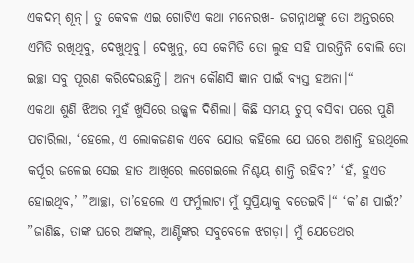ଏକଦମ୍‌ ଶୂନ୍‌। ତୁ କେବଳ ଏଇ ଗୋଟିଏ କଥା ମନେରଖ- ଜଗନ୍ନାଥଙ୍କୁ ତୋ ଅନ୍ତରରେ ଏମିତି ରଖିଥିବୁ, ଦେଖୁଥିବୁ। ଦେଖୁନୁ, ସେ କେମିତି ତୋ ଲୁହ ସହି ପାରନ୍ତିନି ବୋଲି ତୋ ଇଚ୍ଛା ସବୁ ପୂରଣ କରିଦେଉଛନ୍ତି। ଅନ୍ୟ କୌଣସି ଜ୍ଞାନ ପାଇଁ ବ୍ୟସ୍ତ ହଅନା।“
ଏକଥା ଶୁଣି ଝିଅର ମୁହଁ ଖୁସିରେ ଉଜ୍ଜ୍ୱଳ ଦିଶିଲା। କିଛି ସମୟ ଚୁପ୍‌ ବସିବା ପରେ ପୁଣି ପଚାରିଲା, ‘ହେଲେ, ଏ ଲୋକଜଣକ ଏବେ ଯୋଉ କହିଲେ ଯେ ଘରେ ଅଶାନ୍ତି ହଉଥିଲେ କର୍ପୂର ଜଳେଇ ସେଇ ହାତ ଆଖିରେ ଲଗେଇଲେ ନିଶ୍ଚୟ ଶାନ୍ତି ରହିବ?’ ‘ହଁ, ହୁଏତ ହୋଇଥିବ,’ ”ଆଚ୍ଛା, ତା’ହେଲେ ଏ ଫର୍ମୁଲାଟା ମୁଁ ସୁପ୍ରିୟାକୁ ବତେଇବି।“ ‘କ’ଣ ପାଇଁ?’ ”ଜାଣିଛ, ତାଙ୍କ ଘରେ ଅଙ୍କଲ୍‌, ଆଣ୍ଟିଙ୍କର ସବୁବେଳେ ଝଗଡ଼ା। ମୁଁ ଯେତେଥର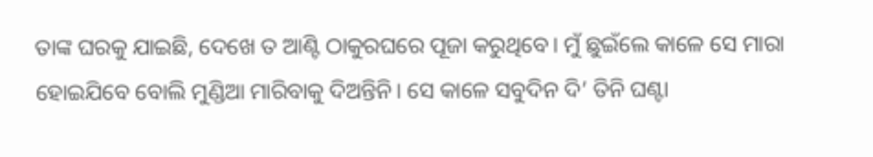ତାଙ୍କ ଘରକୁ ଯାଇଛି, ଦେଖେ ତ ଆଣ୍ଟି ଠାକୁରଘରେ ପୂଜା କରୁଥିବେ। ମୁଁ ଛୁଇଁଲେ କାଳେ ସେ ମାରା ହୋଇଯିବେ ବୋଲି ମୁଣ୍ଡିଆ ମାରିବାକୁ ଦିଅନ୍ତିନି। ସେ କାଳେ ସବୁଦିନ ଦି’ ତିନି ଘଣ୍ଟା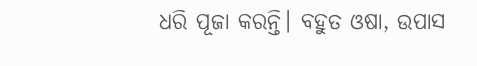ଧରି ପୂଜା କରନ୍ତି। ବହୁତ ଓଷା, ଉପାସ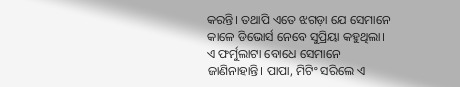କରନ୍ତି। ତଥାପି ଏତେ ଝଗଡ଼ା ଯେ ସେମାନେ କାଳେ ଡିଭୋର୍ସ ନେବେ ସୁପ୍ରିୟା କହୁଥିଲା। ଏ ଫର୍ମୁଲାଟା ବୋଧେ ସେମାନେ ଜାଣିନାହାନ୍ତି। ପାପା, ମିଟିଂ ସରିଲେ ଏ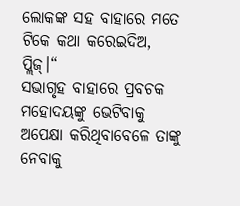ଲୋକଙ୍କ ସହ ବାହାରେ ମତେ ଟିକେ କଥା କରେଇଦିଅ, ପ୍ଲିଜ୍‌।“
ସଭାଗୃହ ବାହାରେ ପ୍ରବଚକ ମହୋଦୟଙ୍କୁ ଭେଟିବାକୁ ଅପେକ୍ଷା କରିଥିବାବେଳେ ତାଙ୍କୁ ନେବାକୁ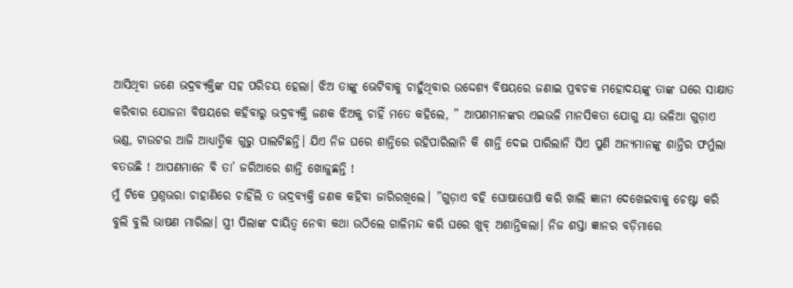ଆସିଥିବା ଜଣେ ଭଦ୍ରବ୍ୟକ୍ତିଙ୍କ ସହ ପରିଚୟ ହେଲା। ଝିଅ ତାଙ୍କୁ ଭେଟିବାକୁ ଚାହୁଁଥିବାର ଉଦ୍ଦେଶ୍ୟ ବିଷୟରେ ଜଣାଇ ପ୍ରବଚକ ମହୋଦୟଙ୍କୁ ତାଙ୍କ ଘରେ ସାକ୍ଷାତ କରିବାର ଯୋଜନା ବିଷୟରେ କହିବାରୁ ଭଦ୍ରବ୍ୟକ୍ତି ଜଣକ ଝିଅକୁ ଚାହିଁ ମତେ କହିଲେ, ” ଆପଣମାନଙ୍କର ଏଇଭଳି ମାନସିକତା ଯୋଗୁ ୟା ଭଳିଆ ଗୁଡ଼ାଏ ଭଣ୍ଡ, ଟାଉଟର ଆଜି ଆଧ୍ୟାତ୍ମିକ ଗୁରୁ ପାଲଟିଛନ୍ତି। ଯିଏ ନିଜ ଘରେ ଶାନ୍ତିରେ ରହିପାରିଲାନି କି ଶାନ୍ତି ଦେଇ ପାରିଲାନି ସିଏ ପୁଣି ଅନ୍ୟମାନଙ୍କୁ ଶାନ୍ତିର ଫର୍ମୁଲା ବତଉଛି ! ଆପଣମାନେ ବି ତା’ ଜରିଆରେ ଶାନ୍ତି ଖୋଜୁଛନ୍ତି !
ମୁଁ ଟିକେ ପ୍ରଶ୍ନଭରା ଚାହାଣିରେ ଚାହିଁଲି ତ ଭଦ୍ରବ୍ୟକ୍ତି ଜଣକ କହିବା ଜାରିରଖିଲେ। ”ଗୁଡ଼ାଏ ବହି ଘୋଷାଘୋଷି କରି ଖାଲି ଜ୍ଞାନୀ ଦେଖେଇବାକୁ ଚେଷ୍ଟା କରି ବୁଲି ବୁଲି ଭାଷଣ ମାରିଲା। ସ୍ତ୍ରୀ ପିଲାଙ୍କ ଦାୟିତ୍ୱ ନେବା କଥା ଉଠିଲେ ଗାଳିମନ୍ଦ କରି ଘରେ ଖୁବ୍‌ ଅଶାନ୍ତିକଲା। ନିଜ ଶସ୍ତା ଜ୍ଞାନର ବଡ଼ିମାରେ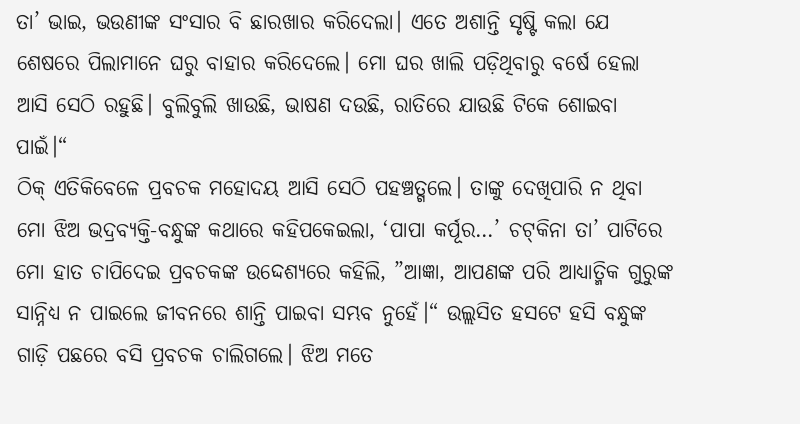ତା’ ଭାଇ, ଭଉଣୀଙ୍କ ସଂସାର ବି ଛାରଖାର କରିଦେଲା। ଏତେ ଅଶାନ୍ତି ସୃଷ୍ଟି କଲା ଯେ ଶେଷରେ ପିଲାମାନେ ଘରୁ ବାହାର କରିଦେଲେ। ମୋ ଘର ଖାଲି ପଡ଼ିଥିବାରୁ ବର୍ଷେ ହେଲା ଆସି ସେଠି ରହୁଛି। ବୁଲିବୁଲି ଖାଉଛି, ଭାଷଣ ଦଉଛି, ରାତିରେ ଯାଉଛି ଟିକେ ଶୋଇବା ପାଇଁ।“
ଠିକ୍‌ ଏତିକିବେଳେ ପ୍ରବଚକ ମହୋଦୟ ଆସି ସେଠି ପହଞ୍ଚତ୍ଗଲେ। ତାଙ୍କୁ ଦେଖିପାରି ନ ଥିବା ମୋ ଝିଅ ଭଦ୍ରବ୍ୟକ୍ତି-ବନ୍ଧୁଙ୍କ କଥାରେ କହିପକେଇଲା, ‘ପାପା କର୍ପୂର…’ ଚଟ୍‌କିନା ତା’ ପାଟିରେ ମୋ ହାତ ଚାପିଦେଇ ପ୍ରବଚକଙ୍କ ଉଦ୍ଦେଶ୍ୟରେ କହିଲି, ”ଆଜ୍ଞା, ଆପଣଙ୍କ ପରି ଆଧ୍ୟାତ୍ମିକ ଗୁରୁଙ୍କ ସାନ୍ନିଧ୍ୟ ନ ପାଇଲେ ଜୀବନରେ ଶାନ୍ତି ପାଇବା ସମ୍ଭବ ନୁହେଁ।“ ଉଲ୍ଲସିତ ହସଟେ ହସି ବନ୍ଧୁଙ୍କ ଗାଡ଼ି ପଛରେ ବସି ପ୍ରବଚକ ଚାଲିଗଲେ। ଝିଅ ମତେ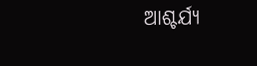ଆଶ୍ଚର୍ଯ୍ୟ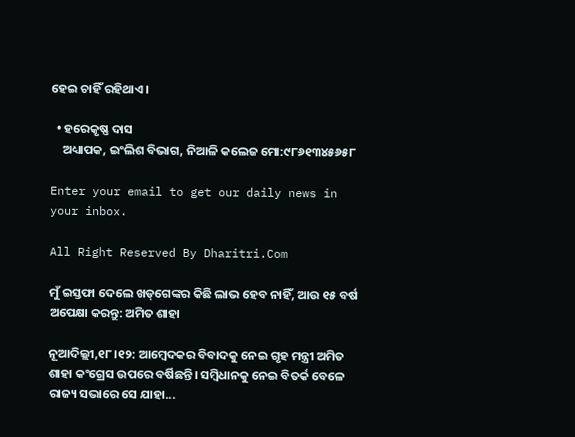ହେଇ ଚାହିଁ ରହିଥାଏ।

  • ହରେକୃଷ୍ଣ ଦାସ
    ଅଧ୍ୟାପକ, ଇଂଲିଶ ବିଭାଗ, ନିଆଳି କଲେଜ ମୋ:୯୮୬୧୩୪୫୬୫୮

Enter your email to get our daily news in your inbox.

All Right Reserved By Dharitri.Com

ମୁଁ ଇସ୍ତଫା ଦେଲେ ଖଡ୍‌ଗେଙ୍କର କିଛି ଲାଭ ହେବ ନାହିଁ, ଆଉ ୧୫ ବର୍ଷ ଅପେକ୍ଷା କରନ୍ତୁ: ଅମିତ ଶାହା

ନୂଆଦିଲ୍ଲୀ,୧୮।୧୨: ଆମ୍ବେଦକର ବିବାଦକୁ ନେଇ ଗୃହ ମନ୍ତ୍ରୀ ଅମିତ ଶାହା କଂଗ୍ରେସ ଉପରେ ବର୍ଷିଛନ୍ତି। ସମ୍ବିଧାନକୁ ନେଇ ବିତର୍କ ବେଳେ ରାଜ୍ୟ ସଭାରେ ସେ ଯାହା...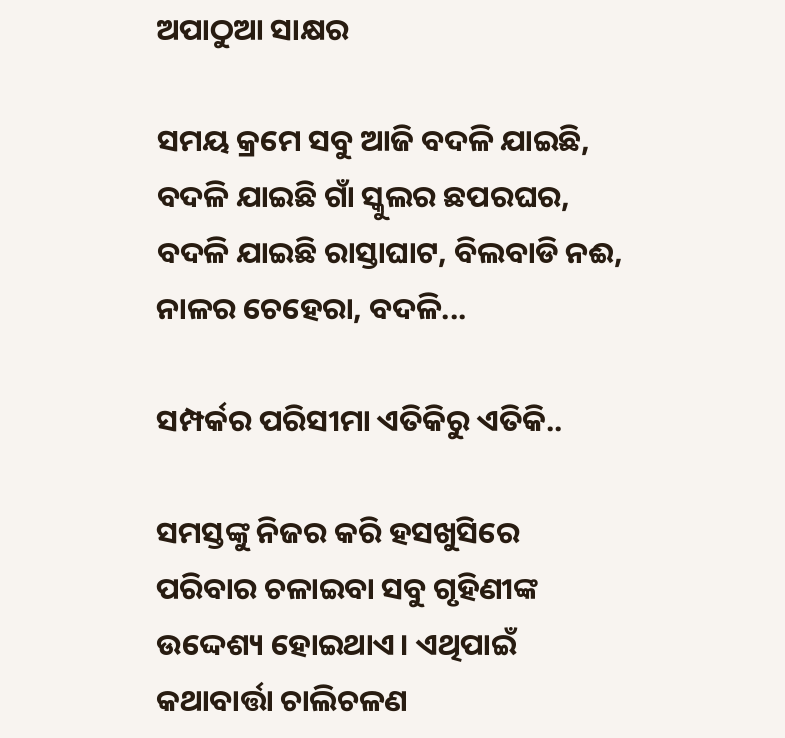ଅପାଠୁଆ ସାକ୍ଷର

ସମୟ କ୍ରମେ ସବୁ ଆଜି ବଦଳି ଯାଇଛି, ବଦଳି ଯାଇଛି ଗାଁ ସ୍କୁଲର ଛପରଘର, ବଦଳି ଯାଇଛି ରାସ୍ତାଘାଟ, ବିଲବାଡି ନଈ, ନାଳର ଚେହେରା, ବଦଳି...

ସମ୍ପର୍କର ପରିସୀମା ଏତିକିରୁ ଏତିକି..

ସମସ୍ତଙ୍କୁ ନିଜର କରି ହସଖୁସିରେ ପରିବାର ଚଳାଇବା ସବୁ ଗୃହିଣୀଙ୍କ ଉଦ୍ଦେଶ୍ୟ ହୋଇଥାଏ। ଏଥିପାଇଁ କଥାବାର୍ତ୍ତା ଚାଲିଚଳଣ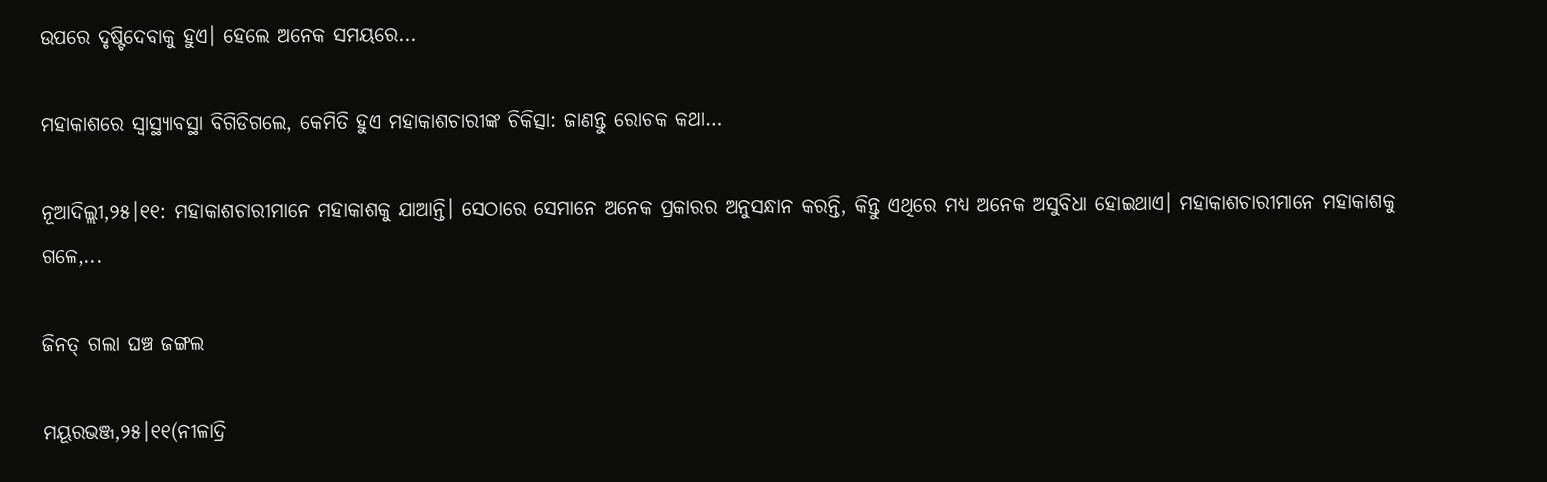ଉପରେ ଦୃଷ୍ଟିଦେବାକୁ ହୁଏ। ହେଲେ ଅନେକ ସମୟରେ...

ମହାକାଶରେ ସ୍ବାସ୍ଥ୍ୟାବସ୍ଥା ବିଗିଡିଗଲେ, କେମିତି ହୁଏ ମହାକାଶଚାରୀଙ୍କ ଚିକିତ୍ସା: ଜାଣନ୍ତୁ ରୋଚକ କଥା…

ନୂଆଦିଲ୍ଲୀ,୨୫।୧୧: ମହାକାଶଚାରୀମାନେ ମହାକାଶକୁ ଯାଆନ୍ତି। ସେଠାରେ ସେମାନେ ଅନେକ ପ୍ରକାରର ଅନୁସନ୍ଧାନ କରନ୍ତି, କିନ୍ତୁ ଏଥିରେ ମଧ୍ୟ ଅନେକ ଅସୁବିଧା ହୋଇଥାଏ। ମହାକାଶଚାରୀମାନେ ମହାକାଶକୁ ଗଳେ,...

ଜିନତ୍‌ ଗଲା ଘଞ୍ଚ ଜଙ୍ଗଲ

ମୟୂରଭଞ୍ଜ,୨୫।୧୧(ନୀଳାଦ୍ରି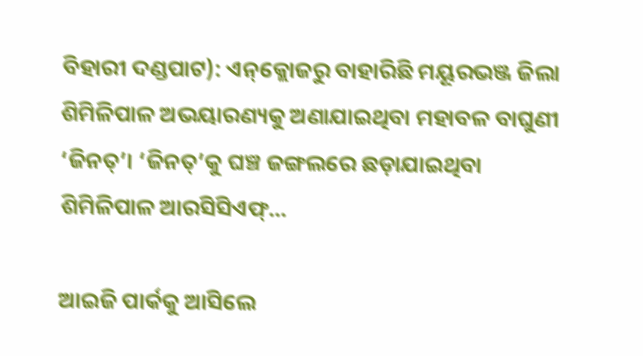ବିହାରୀ ଦଣ୍ଡପାଟ): ଏନ୍‌କ୍ଲୋଜରୁ ବାହାରିଛି ମୟୂରଭଞ୍ଜ ଜିଲା ଶିମିଳିପାଳ ଅଭୟାରଣ୍ୟକୁ ଅଣାଯାଇଥିବା ମହାବଳ ବାଘୁଣୀ ‘ଜିନତ୍‌’। ‘ଜିନତ୍‌’କୁ ଘଞ୍ଚ ଜଙ୍ଗଲରେ ଛଡ଼ାଯାଇଥିବା ଶିମିଳିପାଳ ଆରସିସିଏଫ୍‌...

ଆଇଜି ପାର୍କକୁ ଆସିଲେ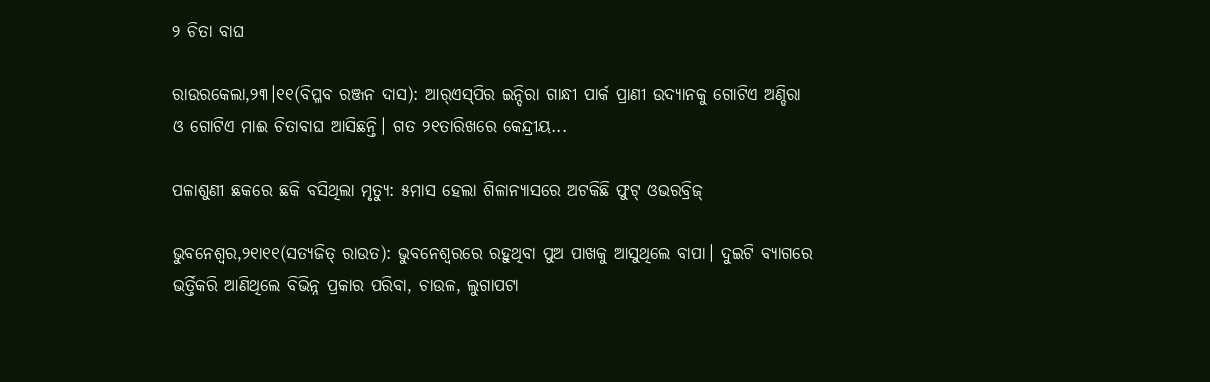୨ ଚିତା ବାଘ

ରାଉରକେଲା,୨୩।୧୧(ବିପ୍ଳବ ରଞ୍ଜନ ଦାସ): ଆର୍‌ଏସ୍‌ପିର ଇନ୍ଦିରା ଗାନ୍ଧୀ ପାର୍କ ପ୍ରାଣୀ ଉଦ୍ୟାନକୁ ଗୋଟିଏ ଅଣ୍ଡିରା ଓ ଗୋଟିଏ ମାଈ ଚିତାବାଘ ଆସିଛନ୍ତି। ଗତ ୨୧ତାରିଖରେ କେନ୍ଦ୍ରୀୟ...

ପଳାଶୁଣୀ ଛକରେ ଛକି ବସିଥିଲା ମୃତ୍ୟୁ: ୫ମାସ ହେଲା ଶିଳାନ୍ୟାସରେ ଅଟକିଛି ଫୁଟ୍‌ ଓଭରବ୍ରିଜ୍‌

ଭୁବନେଶ୍ୱର,୨୧ା୧୧(ସତ୍ୟଜିତ୍‌ ରାଉତ): ଭୁବନେଶ୍ୱରରେ ରହୁଥିବା ପୁଅ ପାଖକୁ ଆସୁଥିଲେ ବାପା। ଦୁଇଟି ବ୍ୟାଗରେ ଭର୍ତ୍ତିକରି ଆଣିଥିଲେ ବିଭିନ୍ନ ପ୍ରକାର ପରିବା, ଚାଉଳ, ଲୁଗାପଟା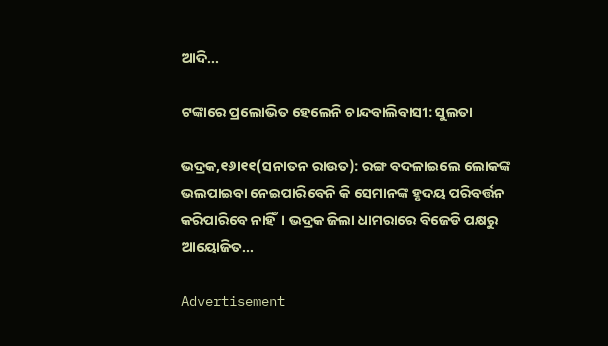ଆଦି...

ଟଙ୍କାରେ ପ୍ରଲୋଭିତ ହେଲେନି ଚାନ୍ଦବାଲିବାସୀ: ସୁଲତା

ଭଦ୍ରକ,୧୬ା୧୧(ସନାତନ ରାଉତ): ରଙ୍ଗ ବଦଳାଇଲେ ଲୋକଙ୍କ ଭଲପାଇବା ନେଇପାରିବେନି କି ସେମାନଙ୍କ ହୃଦୟ ପରିବର୍ତ୍ତନ କରିପାରିବେ ନାହିଁ। ଭଦ୍ରକ ଜିଲା ଧାମରାରେ ବିଜେଡି ପକ୍ଷରୁ ଆୟୋଜିତ...

Advertisement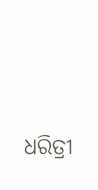ଧରିତ୍ରୀ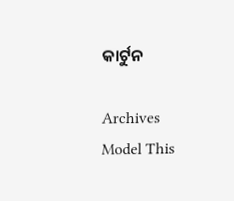କାର୍ଟୁନ

Archives
Model This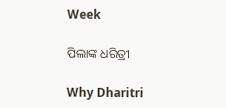Week

ପିଲାଙ୍କ ଧରିତ୍ରୀ

Why Dharitri